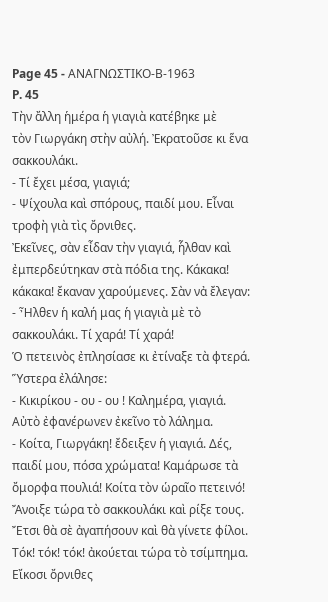Page 45 - ΑΝΑΓΝΩΣΤΙΚΟ-Β-1963
P. 45
Τὴν ἄλλη ἡμέρα ἡ γιαγιὰ κατέβηκε μὲ
τὸν Γιωργάκη στὴν αὐλή. Ἐκρατοῦσε κι ἕνα
σακκουλάκι.
- Τί ἔχει μέσα, γιαγιά;
- Ψίχουλα καὶ σπόρους, παιδί μου. Εἶναι
τροφὴ γιὰ τὶς ὄρνιθες.
Ἐκεῖνες, σὰν εἶδαν τὴν γιαγιά, ἧλθαν καὶ
ἐμπερδεύτηκαν στὰ πόδια της. Κάκακα!
κάκακα! ἔκαναν χαρούμενες. Σὰν νἀ ἔλεγαν:
- Ἦλθεν ἡ καλή μας ἡ γιαγιὰ μὲ τὸ
σακκουλάκι. Τί χαρά! Τί χαρά!
Ὁ πετεινὸς ἐπλησίασε κι ἐτίναξε τὰ φτερά.
Ὕστερα ἐλάλησε:
- Κικιρίκου - ου - ου ! Καλημέρα, γιαγιά.
Αὐτὸ ἐφανέρωνεν ἐκεῖνο τὸ λάλημα.
- Κοίτα, Γιωργάκη! ἔδειξεν ἡ γιαγιά. Δές,
παιδί μου, πόσα χρώματα! Καμάρωσε τὰ
ὄμορφα πουλιά! Κοίτα τὸν ὡραῖο πετεινό!
Ἄνοιξε τώρα τὸ σακκουλάκι καὶ ρίξε τους.
Ἔτσι θὰ σὲ ἀγαπήσουν καὶ θὰ γίνετε φίλοι.
Τόκ! τόκ! τόκ! ἀκούεται τώρα τὸ τσίμπημα.
Εἴκοσι ὄρνιθες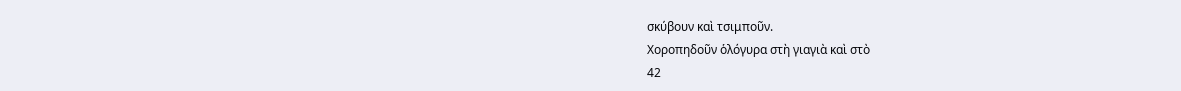σκύβουν καὶ τσιμποῦν.
Χοροπηδοῦν ὁλόγυρα στὴ γιαγιὰ καὶ στὸ
42